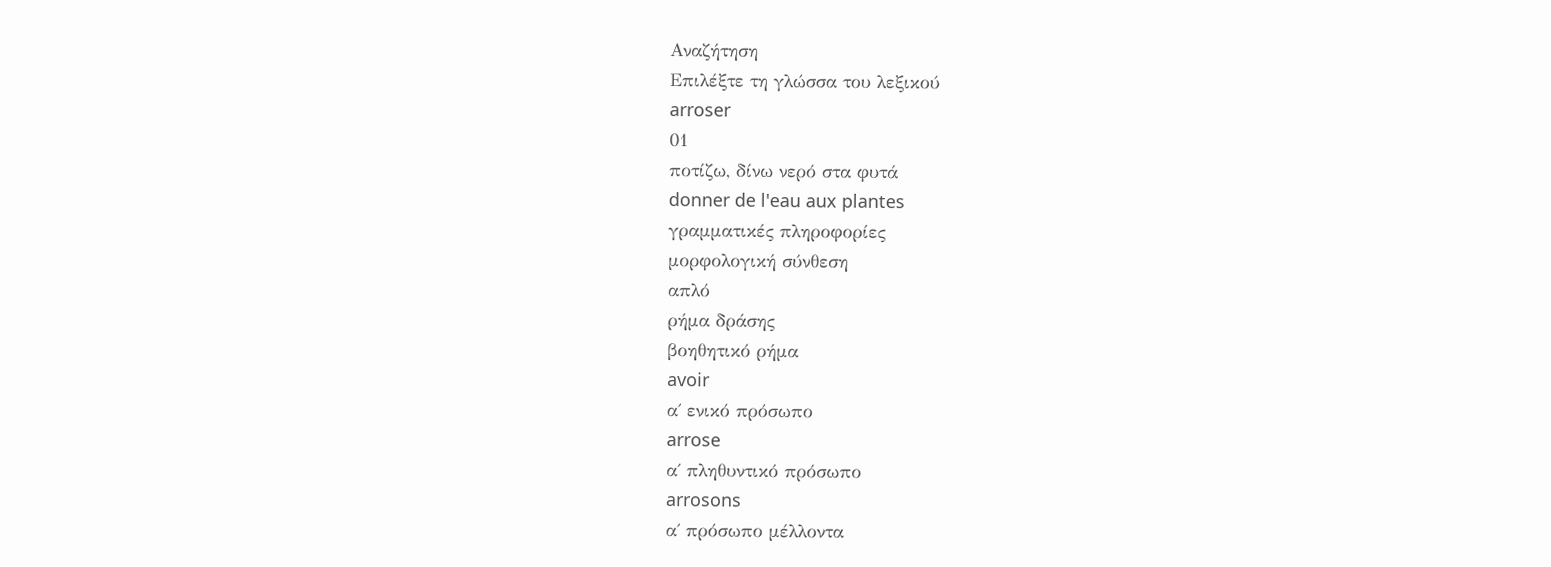Αναζήτηση
Επιλέξτε τη γλώσσα του λεξικού
arroser
01
ποτίζω, δίνω νερό στα φυτά
donner de l'eau aux plantes
γραμματικές πληροφορίες
μορφολογική σύνθεση
απλό
ρήμα δράσης
βοηθητικό ρήμα
avoir
α΄ ενικό πρόσωπο
arrose
α΄ πληθυντικό πρόσωπο
arrosons
α΄ πρόσωπο μέλλοντα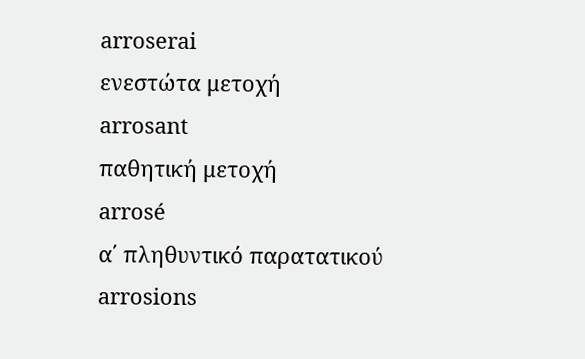arroserai
ενεστώτα μετοχή
arrosant
παθητική μετοχή
arrosé
α΄ πληθυντικό παρατατικού
arrosions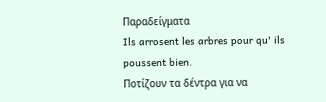Παραδείγματα
Ils arrosent les arbres pour qu' ils poussent bien.
Ποτίζουν τα δέντρα για να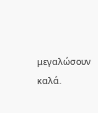μεγαλώσουν καλά.